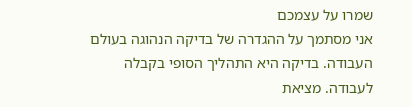שמרו על עצמכם
אני מסתמך על ההגדרה של בדיקה הנהוגה בעולם העבודה. בדיקה היא התהליך הסופי בקבלה לעבודה. מציאת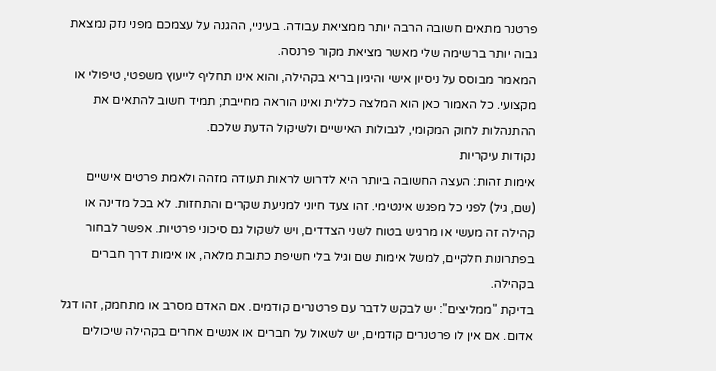פרטנר מתאים חשובה הרבה יותר ממציאת עבודה. בעיניי, ההגנה על עצמכם מפני נזק נמצאת גבוה יותר ברשימה שלי מאשר מציאת מקור פרנסה.
המאמר מבוסס על ניסיון אישי והיגיון בריא בקהילה, והוא אינו תחליף לייעוץ משפטי, טיפולי או מקצועי. כל האמור כאן הוא המלצה כללית ואינו הוראה מחייבת; תמיד חשוב להתאים את ההתנהלות לחוק המקומי, לגבולות האישיים ולשיקול הדעת שלכם.
נקודות עיקריות
אימות זהות: העצה החשובה ביותר היא לדרוש לראות תעודה מזהה ולאמת פרטים אישיים (שם, גיל) לפני כל מפגש אינטימי. זהו צעד חיוני למניעת שקרים והתחזות. לא בכל מדינה או קהילה זה מעשי או מרגיש בטוח לשני הצדדים, ויש לשקול גם סיכוני פרטיות. אפשר לבחור בפתרונות חלקיים, למשל אימות שם וגיל בלי חשיפת כתובת מלאה, או אימות דרך חברים בקהילה.
בדיקת "ממליצים": יש לבקש לדבר עם פרטנרים קודמים. אם האדם מסרב או מתחמק, זהו דגל אדום. אם אין לו פרטנרים קודמים, יש לשאול על חברים או אנשים אחרים בקהילה שיכולים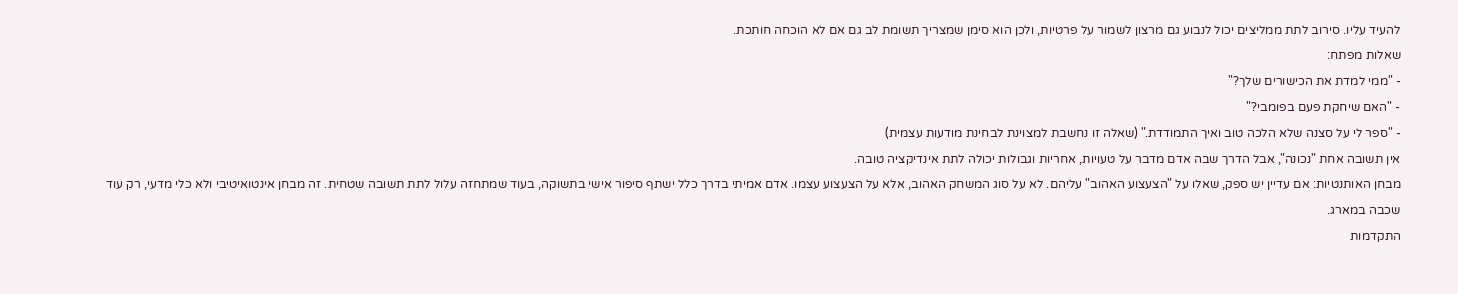להעיד עליו. סירוב לתת ממליצים יכול לנבוע גם מרצון לשמור על פרטיות, ולכן הוא סימן שמצריך תשומת לב גם אם לא הוכחה חותכת.
שאלות מפתח:
- "ממי למדת את הכישורים שלך?"
- "האם שיחקת פעם בפומבי?"
- "ספר לי על סצנה שלא הלכה טוב ואיך התמודדת." (שאלה זו נחשבת למצוינת לבחינת מודעות עצמית)
אין תשובה אחת "נכונה", אבל הדרך שבה אדם מדבר על טעויות, אחריות וגבולות יכולה לתת אינדיקציה טובה.
מבחן האותנטיות: אם עדיין יש ספק, שאלו על "הצעצוע האהוב" עליהם. לא על סוג המשחק האהוב, אלא על הצעצוע עצמו. אדם אמיתי בדרך כלל ישתף סיפור אישי בתשוקה, בעוד שמתחזה עלול לתת תשובה שטחית. זה מבחן אינטואיטיבי ולא כלי מדעי, רק עוד שכבה במארג.
התקדמות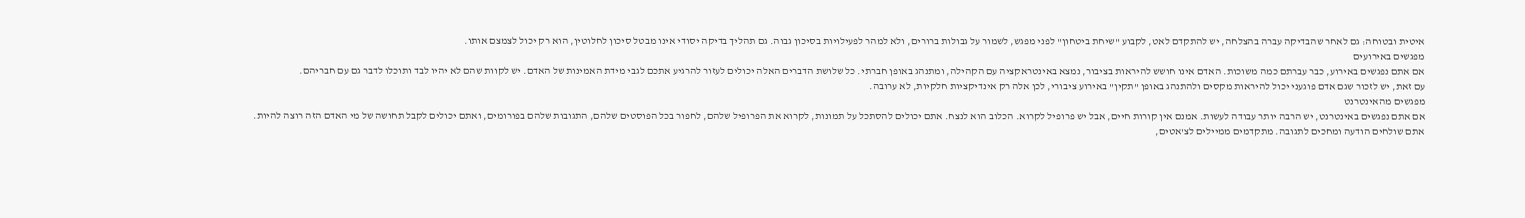איטית ובטוחה: גם לאחר שהבדיקה עברה בהצלחה, יש להתקדם לאט, לקבוע "שיחת ביטחון" לפני מפגש, לשמור על גבולות ברורים, ולא למהר לפעילויות בסיכון גבוה. גם תהליך בדיקה יסודי אינו מבטל סיכון לחלוטין, הוא רק יכול לצמצם אותו.
מפגשים באירועים
אם אתם נפגשים באירוע, כבר עברתם כמה משוכות. האדם אינו חושש להיראות בציבור, נמצא באינטראקציה עם הקהילה, ומתנהג באופן חברתי. כל שלושת הדברים האלה יכולים לעזור להרגיע אתכם לגבי מידת האמינות של האדם. יש לקוות שהם לא יהיו לבד ותוכלו לדבר גם עם חבריהם.
עם זאת, יש לזכור שגם אדם פוגעני יכול להיראות מקסים ולהתנהג באופן "תקין" באירוע ציבורי, לכן אלה רק אינדיקציות חלקיות, לא ערובה.
מפגשים מהאינטרנט
אם אתם נפגשים באינטרנט, יש הרבה יותר עבודה לעשות. אמנם אין קורות חיים, אבל יש פרופיל לקרוא. הכלוב הוא לנצח. אתם יכולים להסתכל על תמונות, לקרוא את הפרופיל שלהם, לחפור בכל הפוסטים שלהם, התגובות שלהם בפורומים, ואתם יכולים לקבל תחושה של מי האדם הזה רוצה להיות.
אתם שולחים הודעה ומחכים לתגובה. מתקדמים ממיילים לצ'אטים,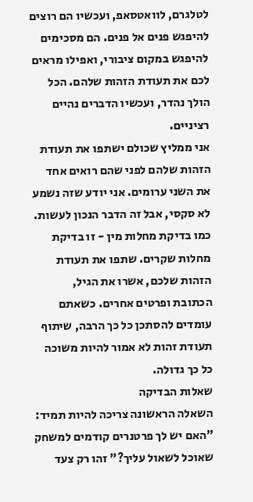לטלגרם, לוואטסאפ, ועכשיו הם רוצים להיפגש פנים אל פנים. הם מסכימים להיפגש במקום ציבורי, ואפילו מראים לכם את תעודת הזהות שלהם. הכל הולך נהדר, ועכשיו הדברים נהיים רציניים.
אני ממליץ שכולם ישתפו את תעודת הזהות שלהם לפני שהם רואים אחד את השני ערומים. אני יודע שזה נשמע לא סקסי, אבל זה הדבר הנכון לעשות. כמו בדיקת מחלות מין - זו בדיקת מחלות שקרים. שתפו את תעודת הזהות שלכם, אשרו את הגיל, הכתובת ופרטים אחרים. כשאתם עומדים להסתכן כל כך הרבה, שיתוף תעודת זהות לא אמור להיות משוכה כל כך גדולה.
שאלות הבדיקה
השאלה הראשונה צריכה להיות תמיד: "האם יש לך פרטנרים קודמים למשחק שאוכל לשאול עליך?" זהו רק צעד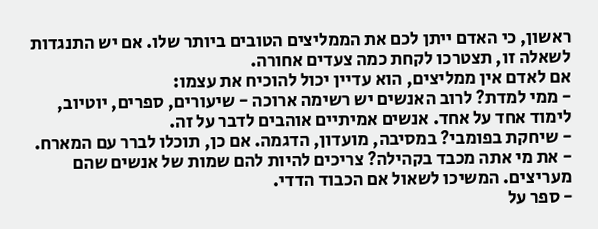ראשון, כי האדם ייתן לכם את הממליצים הטובים ביותר שלו. אם יש התנגדות לשאלה זו, תצטרכו לקחת כמה צעדים אחורה.
אם לאדם אין ממליצים, הוא עדיין יכול להוכיח את עצמו:
- ממי למדת? לרוב האנשים יש רשימה ארוכה - שיעורים, ספרים, יוטיוב, לימוד אחד על אחד. אנשים אמיתיים אוהבים לדבר על זה.
- שיחקת בפומבי? במסיבה, מועדון, הדגמה. אם כן, תוכלו לברר עם המארח.
- את מי אתה מכבד בקהילה? צריכים להיות להם שמות של אנשים שהם מעריצים. המשיכו לשאול אם הכבוד הדדי.
- ספר על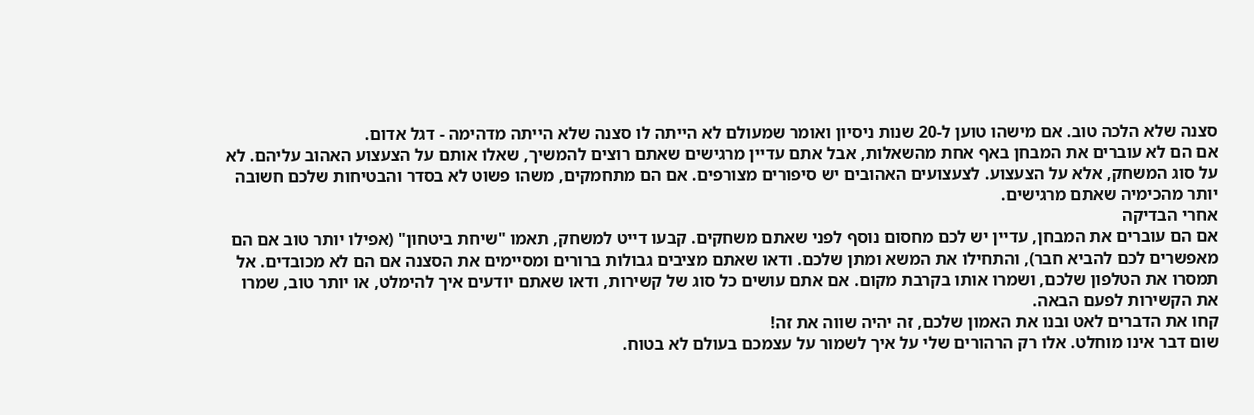סצנה שלא הלכה טוב. אם מישהו טוען ל-20 שנות ניסיון ואומר שמעולם לא הייתה לו סצנה שלא הייתה מדהימה - דגל אדום.
אם הם לא עוברים את המבחן באף אחת מהשאלות, אבל אתם עדיין מרגישים שאתם רוצים להמשיך, שאלו אותם על הצעצוע האהוב עליהם. לא על סוג המשחק, אלא על הצעצוע. לצעצועים האהובים יש סיפורים מצורפים. אם הם מתחמקים, משהו פשוט לא בסדר והבטיחות שלכם חשובה יותר מהכימיה שאתם מרגישים.
אחרי הבדיקה
אם הם עוברים את המבחן, עדיין יש לכם מחסום נוסף לפני שאתם משחקים. קבעו דייט למשחק, תאמו "שיחת ביטחון" (אפילו יותר טוב אם הם מאפשרים לכם להביא חבר), והתחילו את המשא ומתן שלכם. ודאו שאתם מציבים גבולות ברורים ומסיימים את הסצנה אם הם לא מכובדים. אל תמסרו את הטלפון שלכם, ושמרו אותו בקרבת מקום. אם אתם עושים כל סוג של קשירות, ודאו שאתם יודעים איך להימלט, או יותר טוב, שמרו את הקשירות לפעם הבאה.
קחו את הדברים לאט ובנו את האמון שלכם, זה יהיה שווה את זה!
שום דבר אינו מוחלט. אלו רק הרהורים שלי על איך לשמור על עצמכם בעולם לא בטוח.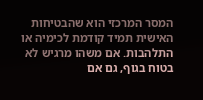המסר המרכזי הוא שהבטיחות האישית תמיד קודמת לכימיה או התלהבות. אם משהו מרגיש לא בטוח בגוף, גם אם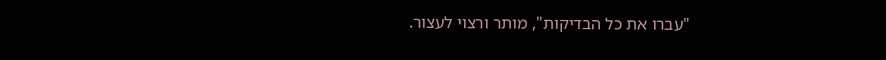"עברו את כל הבדיקות", מותר ורצוי לעצור.